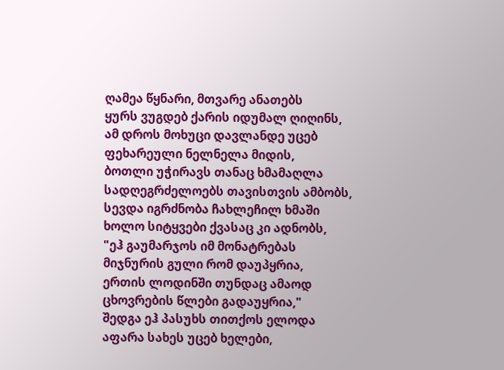ღამეა წყნარი, მთვარე ანათებს
ყურს ვუგდებ ქარის იდუმალ ღიღინს,
ამ დროს მოხუცი დავლანდე უცებ
ფეხარეული ნელნელა მიდის,
ბოთლი უჭირავს თანაც ხმამაღლა
სადღეგრძელოებს თავისთვის ამბობს,
სევდა იგრძნობა ჩახლეჩილ ხმაში
ხოლო სიტყვები ქვასაც კი ადნობს,
"ეჰ გაუმარჯოს იმ მონატრებას
მიჯნურის გული რომ დაუპყრია,
ერთის ლოდინში თუნდაც ამაოდ
ცხოვრების წლები გადაუყრია,"
შედგა ეჰ პასუხს თითქოს ელოდა
აფარა სახეს უცებ ხელები,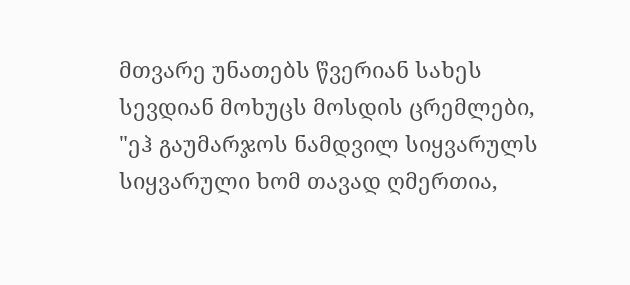მთვარე უნათებს წვერიან სახეს
სევდიან მოხუცს მოსდის ცრემლები,
"ეჰ გაუმარჯოს ნამდვილ სიყვარულს
სიყვარული ხომ თავად ღმერთია,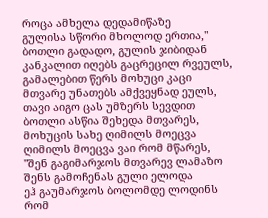როცა ამხელა დედამიწაზე
გულისა სწორი მხოლოდ ერთია,"
ბოთლი გადადო, გულის ჯიბიდან
კანკალით იღებს გაცრეცილ რვეულს,
გამალებით წერს მოხუცი კაცი
მთვარე უნათებს ამქვეყნად ეულს,
თავი აიგო ცას უმზერს სევდით
ბოთლი ასწია შეხედა მთვარეს,
მოხუცის სახე ღიმილს მოეცვა
ღიმილს მოეცვა ვაი რომ მწარეს,
"შენ გაგიმარჯოს მთვარევ ლამაზო
შენს გამოჩენას გული ელოდა
ეჰ გაუმარჯოს ბოლომდე ლოდინს
რომ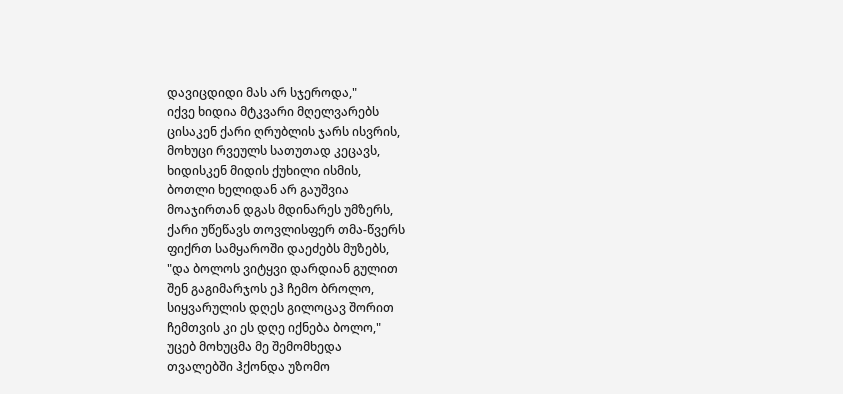დავიცდიდი მას არ სჯეროდა,"
იქვე ხიდია მტკვარი მღელვარებს
ცისაკენ ქარი ღრუბლის ჯარს ისვრის,
მოხუცი რვეულს სათუთად კეცავს,
ხიდისკენ მიდის ქუხილი ისმის,
ბოთლი ხელიდან არ გაუშვია
მოაჯირთან დგას მდინარეს უმზერს,
ქარი უწეწავს თოვლისფერ თმა-წვერს
ფიქრთ სამყაროში დაეძებს მუზებს,
"და ბოლოს ვიტყვი დარდიან გულით
შენ გაგიმარჯოს ეჰ ჩემო ბროლო,
სიყვარულის დღეს გილოცავ შორით
ჩემთვის კი ეს დღე იქნება ბოლო,"
უცებ მოხუცმა მე შემომხედა
თვალებში ჰქონდა უზომო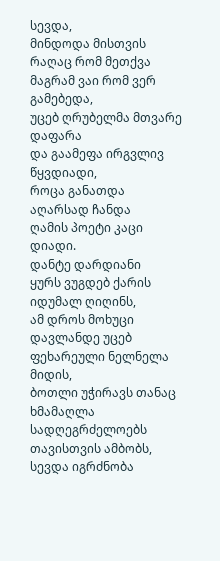სევდა,
მინდოდა მისთვის რაღაც რომ მეთქვა
მაგრამ ვაი რომ ვერ გამებედა,
უცებ ღრუბელმა მთვარე დაფარა
და გაამეფა ირგვლივ წყვდიადი,
როცა განათდა აღარსად ჩანდა
ღამის პოეტი კაცი დიადი.
დანტე დარდიანი
ყურს ვუგდებ ქარის იდუმალ ღიღინს,
ამ დროს მოხუცი დავლანდე უცებ
ფეხარეული ნელნელა მიდის,
ბოთლი უჭირავს თანაც ხმამაღლა
სადღეგრძელოებს თავისთვის ამბობს,
სევდა იგრძნობა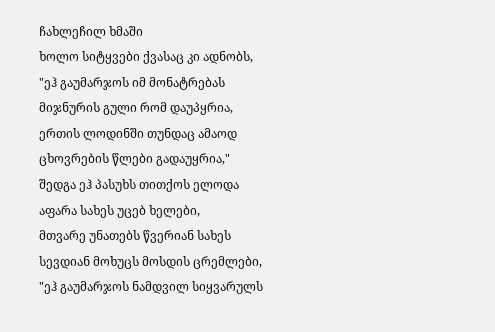ჩახლეჩილ ხმაში
ხოლო სიტყვები ქვასაც კი ადნობს,
"ეჰ გაუმარჯოს იმ მონატრებას
მიჯნურის გული რომ დაუპყრია,
ერთის ლოდინში თუნდაც ამაოდ
ცხოვრების წლები გადაუყრია,"
შედგა ეჰ პასუხს თითქოს ელოდა
აფარა სახეს უცებ ხელები,
მთვარე უნათებს წვერიან სახეს
სევდიან მოხუცს მოსდის ცრემლები,
"ეჰ გაუმარჯოს ნამდვილ სიყვარულს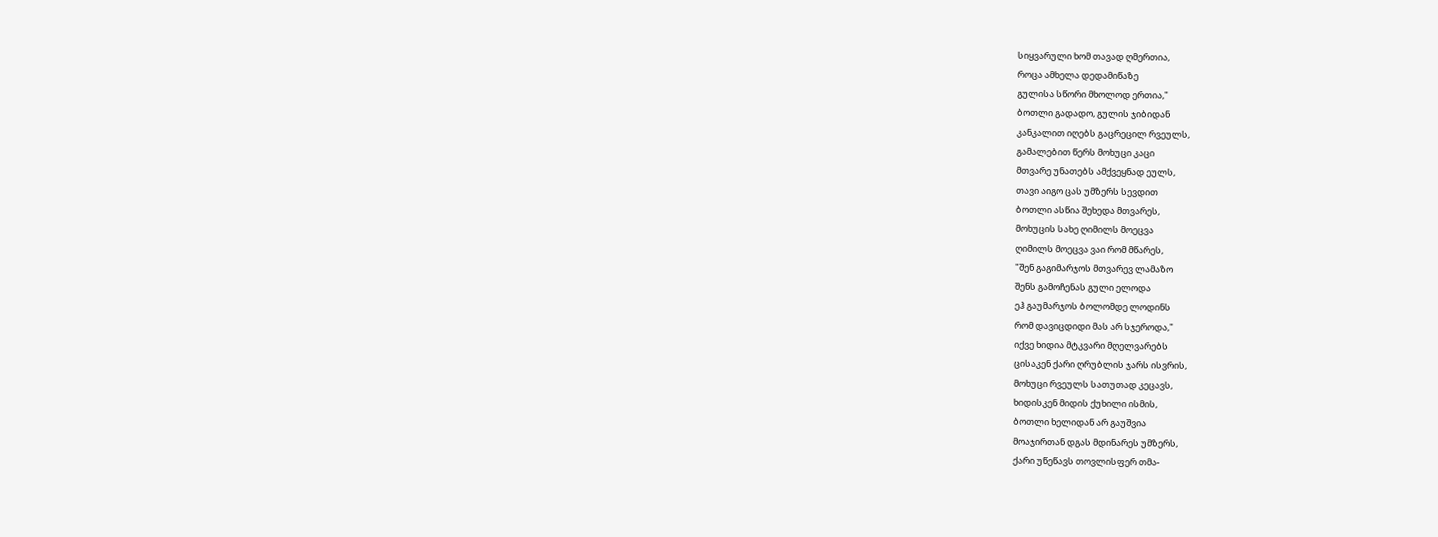სიყვარული ხომ თავად ღმერთია,
როცა ამხელა დედამიწაზე
გულისა სწორი მხოლოდ ერთია,"
ბოთლი გადადო, გულის ჯიბიდან
კანკალით იღებს გაცრეცილ რვეულს,
გამალებით წერს მოხუცი კაცი
მთვარე უნათებს ამქვეყნად ეულს,
თავი აიგო ცას უმზერს სევდით
ბოთლი ასწია შეხედა მთვარეს,
მოხუცის სახე ღიმილს მოეცვა
ღიმილს მოეცვა ვაი რომ მწარეს,
"შენ გაგიმარჯოს მთვარევ ლამაზო
შენს გამოჩენას გული ელოდა
ეჰ გაუმარჯოს ბოლომდე ლოდინს
რომ დავიცდიდი მას არ სჯეროდა,"
იქვე ხიდია მტკვარი მღელვარებს
ცისაკენ ქარი ღრუბლის ჯარს ისვრის,
მოხუცი რვეულს სათუთად კეცავს,
ხიდისკენ მიდის ქუხილი ისმის,
ბოთლი ხელიდან არ გაუშვია
მოაჯირთან დგას მდინარეს უმზერს,
ქარი უწეწავს თოვლისფერ თმა-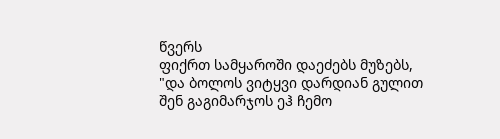წვერს
ფიქრთ სამყაროში დაეძებს მუზებს,
"და ბოლოს ვიტყვი დარდიან გულით
შენ გაგიმარჯოს ეჰ ჩემო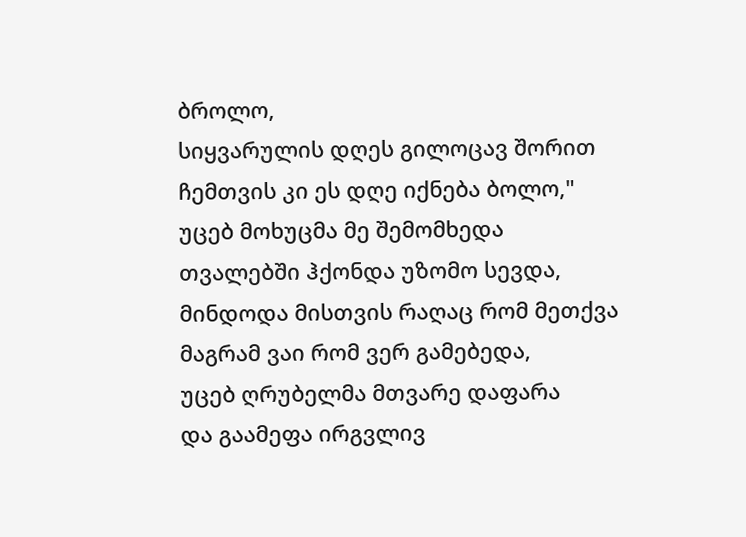ბროლო,
სიყვარულის დღეს გილოცავ შორით
ჩემთვის კი ეს დღე იქნება ბოლო,"
უცებ მოხუცმა მე შემომხედა
თვალებში ჰქონდა უზომო სევდა,
მინდოდა მისთვის რაღაც რომ მეთქვა
მაგრამ ვაი რომ ვერ გამებედა,
უცებ ღრუბელმა მთვარე დაფარა
და გაამეფა ირგვლივ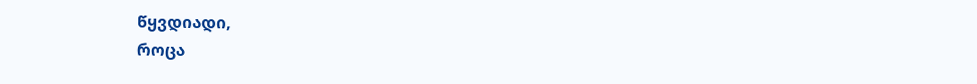წყვდიადი,
როცა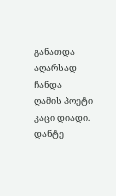განათდა აღარსად ჩანდა
ღამის პოეტი კაცი დიადი.
დანტე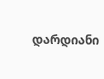დარდიანი